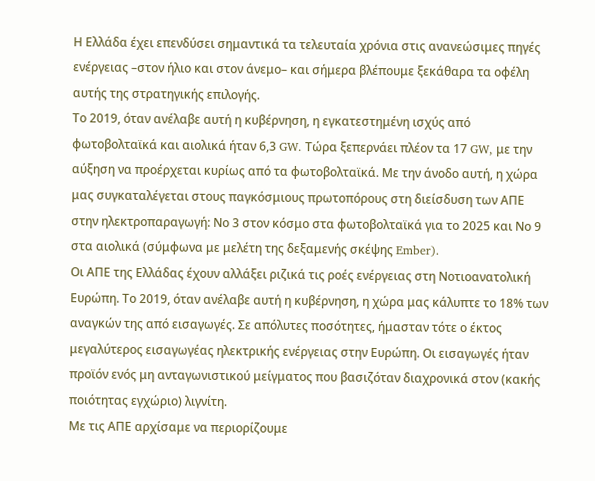Η Ελλάδα έχει επενδύσει σημαντικά τα τελευταία χρόνια στις ανανεώσιμες πηγές ενέργειας –στον ήλιο και στον άνεμο– και σήμερα βλέπουμε ξεκάθαρα τα οφέλη αυτής της στρατηγικής επιλογής.
Το 2019, όταν ανέλαβε αυτή η κυβέρνηση, η εγκατεστημένη ισχύς από φωτοβολταϊκά και αιολικά ήταν 6,3 GW. Τώρα ξεπερνάει πλέον τα 17 GW, με την αύξηση να προέρχεται κυρίως από τα φωτοβολταϊκά. Με την άνοδο αυτή, η χώρα μας συγκαταλέγεται στους παγκόσμιους πρωτοπόρους στη διείσδυση των ΑΠΕ στην ηλεκτροπαραγωγή: Νο 3 στον κόσμο στα φωτοβολταϊκά για το 2025 και Νο 9 στα αιολικά (σύμφωνα με μελέτη της δεξαμενής σκέψης Ember).
Οι ΑΠΕ της Ελλάδας έχουν αλλάξει ριζικά τις ροές ενέργειας στη Νοτιοανατολική Ευρώπη. Το 2019, όταν ανέλαβε αυτή η κυβέρνηση, η χώρα μας κάλυπτε το 18% των αναγκών της από εισαγωγές. Σε απόλυτες ποσότητες, ήμασταν τότε ο έκτος μεγαλύτερος εισαγωγέας ηλεκτρικής ενέργειας στην Ευρώπη. Οι εισαγωγές ήταν προϊόν ενός μη ανταγωνιστικού μείγματος που βασιζόταν διαχρονικά στον (κακής ποιότητας εγχώριο) λιγνίτη.
Με τις ΑΠΕ αρχίσαμε να περιορίζουμε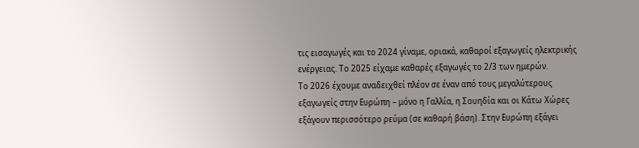τις εισαγωγές και το 2024 γίναμε, οριακά, καθαροί εξαγωγείς ηλεκτρικής ενέργειας. Το 2025 είχαμε καθαρές εξαγωγές το 2/3 των ημερών.
Το 2026 έχουμε αναδειχθεί πλέον σε έναν από τους μεγαλύτερους εξαγωγείς στην Ευρώπη – μόνο η Γαλλία, η Σουηδία και οι Κάτω Χώρες εξάγουν περισσότερο ρεύμα (σε καθαρή βάση). Στην Ευρώπη εξάγει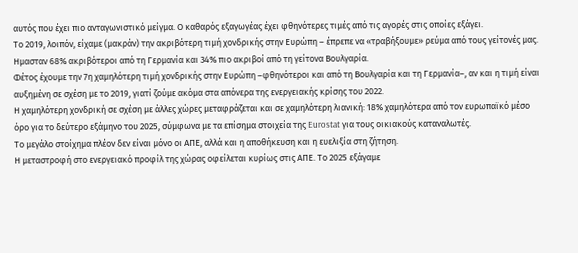αυτός που έχει πιο ανταγωνιστικό μείγμα. Ο καθαρός εξαγωγέας έχει φθηνότερες τιμές από τις αγορές στις οποίες εξάγει.
Το 2019, λοιπόν, είχαμε (μακράν) την ακριβότερη τιμή χονδρικής στην Ευρώπη – έπρεπε να «τραβήξουμε» ρεύμα από τους γείτονές μας. Ημασταν 68% ακριβότεροι από τη Γερμανία και 34% πιο ακριβοί από τη γείτονα Βουλγαρία.
Φέτος έχουμε την 7η χαμηλότερη τιμή χονδρικής στην Ευρώπη –φθηνότεροι και από τη Βουλγαρία και τη Γερμανία–, αν και η τιμή είναι αυξημένη σε σχέση με το 2019, γιατί ζούμε ακόμα στα απόνερα της ενεργειακής κρίσης του 2022.
Η χαμηλότερη χονδρική σε σχέση με άλλες χώρες μεταφράζεται και σε χαμηλότερη λιανική: 18% χαμηλότερα από τον ευρωπαϊκό μέσο όρο για το δεύτερο εξάμηνο του 2025, σύμφωνα με τα επίσημα στοιχεία της Eurostat για τους οικιακούς καταναλωτές.
Το μεγάλο στοίχημα πλέον δεν είναι μόνο οι ΑΠΕ, αλλά και η αποθήκευση και η ευελιξία στη ζήτηση.
Η μεταστροφή στο ενεργειακό προφίλ της χώρας οφείλεται κυρίως στις ΑΠΕ. Το 2025 εξάγαμε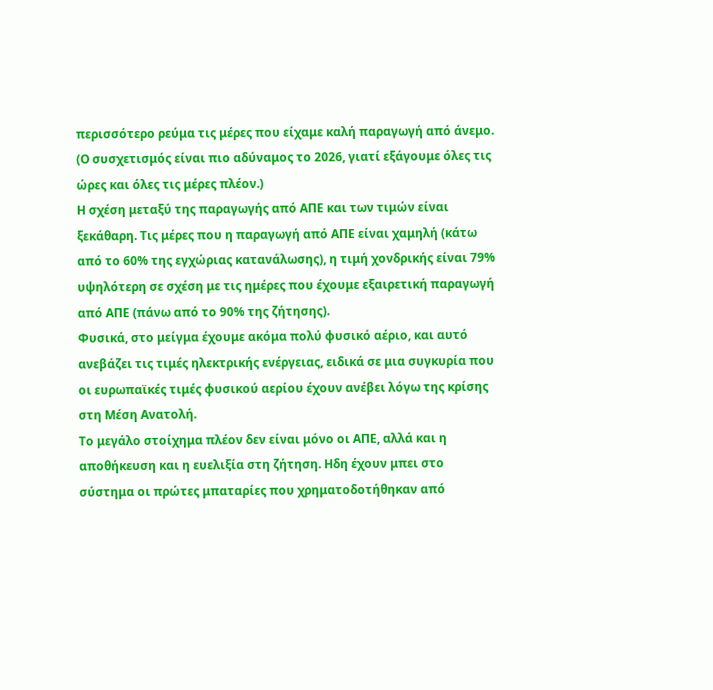περισσότερο ρεύμα τις μέρες που είχαμε καλή παραγωγή από άνεμο. (Ο συσχετισμός είναι πιο αδύναμος το 2026, γιατί εξάγουμε όλες τις ώρες και όλες τις μέρες πλέον.)
Η σχέση μεταξύ της παραγωγής από ΑΠΕ και των τιμών είναι ξεκάθαρη. Τις μέρες που η παραγωγή από ΑΠΕ είναι χαμηλή (κάτω από το 60% της εγχώριας κατανάλωσης), η τιμή χονδρικής είναι 79% υψηλότερη σε σχέση με τις ημέρες που έχουμε εξαιρετική παραγωγή από ΑΠΕ (πάνω από το 90% της ζήτησης).
Φυσικά, στο μείγμα έχουμε ακόμα πολύ φυσικό αέριο, και αυτό ανεβάζει τις τιμές ηλεκτρικής ενέργειας, ειδικά σε μια συγκυρία που οι ευρωπαϊκές τιμές φυσικού αερίου έχουν ανέβει λόγω της κρίσης στη Μέση Ανατολή.
Το μεγάλο στοίχημα πλέον δεν είναι μόνο οι ΑΠΕ, αλλά και η αποθήκευση και η ευελιξία στη ζήτηση. Ηδη έχουν μπει στο σύστημα οι πρώτες μπαταρίες που χρηματοδοτήθηκαν από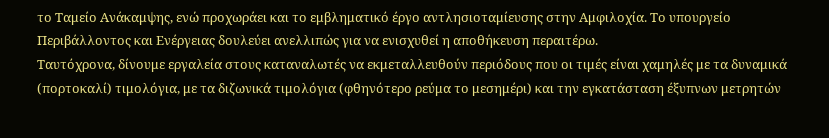το Ταμείο Ανάκαμψης, ενώ προχωράει και το εμβληματικό έργο αντλησιοταμίευσης στην Αμφιλοχία. Το υπουργείο Περιβάλλοντος και Ενέργειας δουλεύει ανελλιπώς για να ενισχυθεί η αποθήκευση περαιτέρω.
Ταυτόχρονα, δίνουμε εργαλεία στους καταναλωτές να εκμεταλλευθούν περιόδους που οι τιμές είναι χαμηλές με τα δυναμικά (πορτοκαλί) τιμολόγια, με τα διζωνικά τιμολόγια (φθηνότερο ρεύμα το μεσημέρι) και την εγκατάσταση έξυπνων μετρητών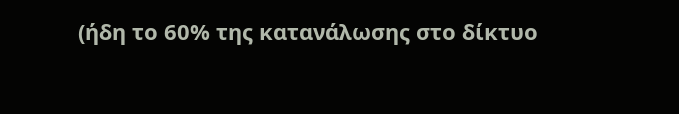(ήδη το 60% της κατανάλωσης στο δίκτυο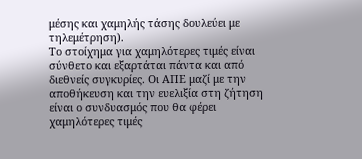μέσης και χαμηλής τάσης δουλεύει με τηλεμέτρηση).
Το στοίχημα για χαμηλότερες τιμές είναι σύνθετο και εξαρτάται πάντα και από διεθνείς συγκυρίες. Οι ΑΠΕ μαζί με την αποθήκευση και την ευελιξία στη ζήτηση είναι ο συνδυασμός που θα φέρει χαμηλότερες τιμές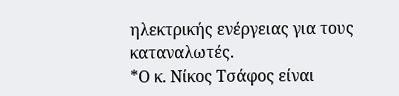ηλεκτρικής ενέργειας για τους καταναλωτές.
*Ο κ. Νίκος Τσάφος είναι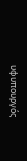υφυπουργός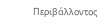Περιβάλλοντος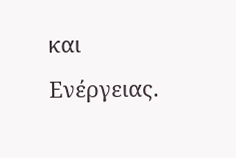και Ενέργειας.